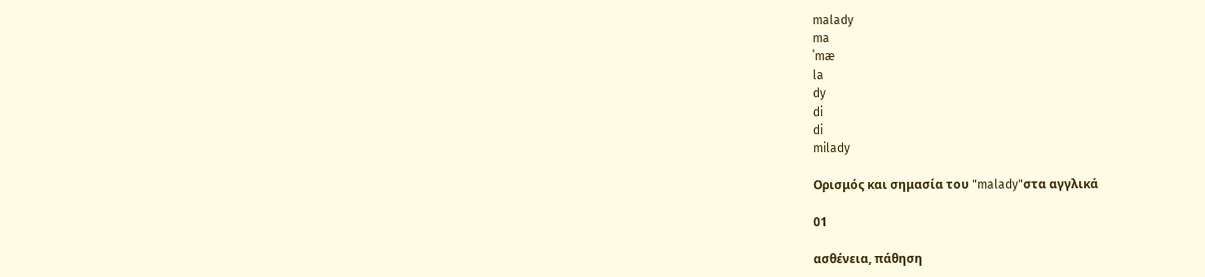malady
ma
ˈmæ
la
dy
di
di
milady

Ορισμός και σημασία του "malady"στα αγγλικά

01

ασθένεια, πάθηση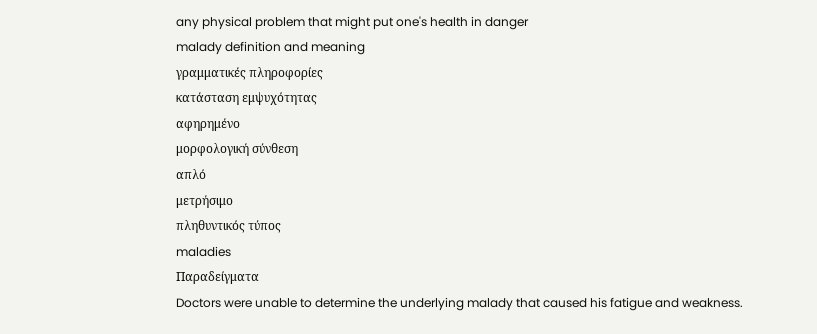any physical problem that might put one's health in danger
malady definition and meaning
γραμματικές πληροφορίες
κατάσταση εμψυχότητας
αφηρημένο
μορφολογική σύνθεση
απλό
μετρήσιμο
πληθυντικός τύπος
maladies
Παραδείγματα
Doctors were unable to determine the underlying malady that caused his fatigue and weakness.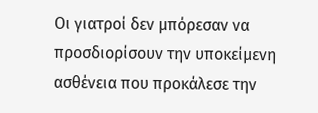Οι γιατροί δεν μπόρεσαν να προσδιορίσουν την υποκείμενη ασθένεια που προκάλεσε την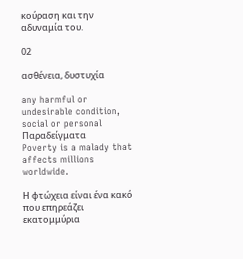κούραση και την αδυναμία του.

02

ασθένεια, δυστυχία

any harmful or undesirable condition, social or personal
Παραδείγματα
Poverty is a malady that affects millions worldwide.

Η φτώχεια είναι ένα κακό που επηρεάζει εκατομμύρια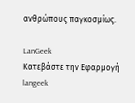ανθρώπους παγκοσμίως.

LanGeek
Κατεβάστε την Εφαρμογή
langeek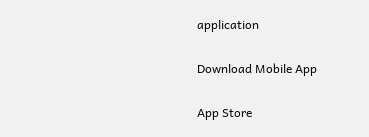application

Download Mobile App

App Store